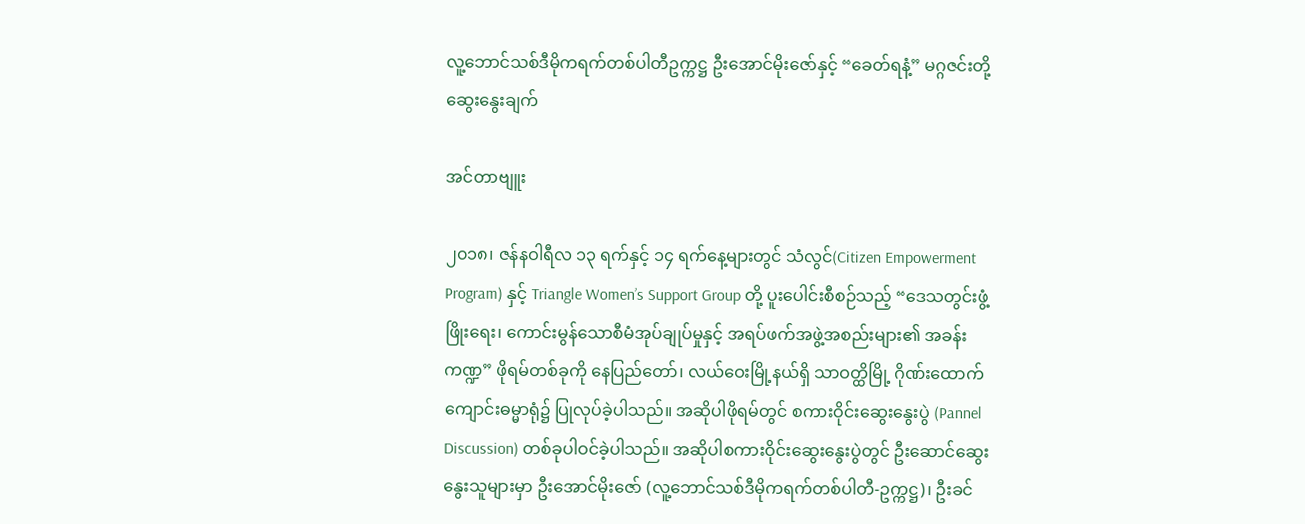လူ့ဘောင်သစ်ဒီမိုကရက်တစ်ပါတီဥက္ကဋ္ဌ ဦးအောင်မိုးဇော်နှင့် “ခေတ်ရနံ့” မဂ္ဂဇင်းတို့ ဆွေးနွေးချက်

အင်တာဗျူး

၂၀၁၈၊ ဇန်နဝါရီလ ၁၃ ရက်နှင့် ၁၄ ရက်နေ့များတွင် သံလွင်(Citizen Empowerment Program) နှင့် Triangle Women’s Support Group တို့ ပူးပေါင်းစီစဉ်သည့် “ဒေသတွင်းဖွံ့ဖြိုးရေး၊ ကောင်းမွန်သောစီမံအုပ်ချုပ်မှုနှင့် အရပ်ဖက်အဖွဲ့အစည်းများ၏ အခန်းကဏ္ဍ” ဖိုရမ်တစ်ခုကို နေပြည်တော်၊ လယ်ဝေးမြို့နယ်ရှိ သာဝတ္ထိမြို့ ဂိုဏ်းထောက်ကျောင်းဓမ္မာရုံ၌ ပြုလုပ်ခဲ့ပါသည်။ အဆိုပါဖိုရမ်တွင် စကားဝိုင်းဆွေးနွေးပွဲ (Pannel Discussion) တစ်ခုပါဝင်ခဲ့ပါသည်။ အဆိုပါစကားဝိုင်းဆွေးနွေးပွဲတွင် ဦးဆောင်ဆွေးနွေးသူများမှာ ဦးအောင်မိုးဇော် (လူ့ဘောင်သစ်ဒီမိုကရက်တစ်ပါတီ-ဥက္ကဋ္ဌ)၊ ဦးခင်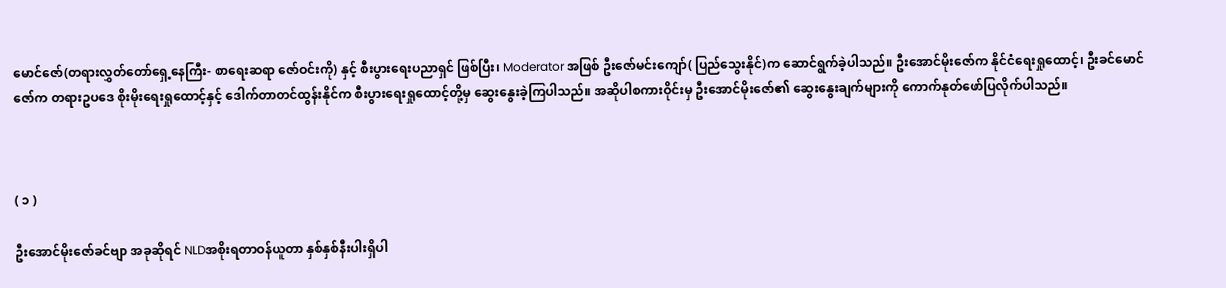မောင်ဇော်(တရားလွှတ်တော်ရှေ့နေကြီး- စာရေးဆရာ ဇော်ဝင်းကို) နှင့် စီးပွားရေးပညာရှင် ဖြစ်ပြီး၊ Moderator အဖြစ် ဦးဇော်မင်းကျော်( ပြည်သွေးနိုင်)က ဆောင်ရွက်ခဲ့ပါသည်။ ဦးအောင်မိုးဇော်က နိုင်ငံရေးရှုထောင့်၊ ဦးခင်မောင်ဇော်က တရားဥပဒေ စိုးမိုးရေးရှုထောင့်နှင့် ဒေါက်တာတင်ထွန်းနိုင်က စီးပွားရေးရှုထောင့်တို့မှ ဆွေးနွေးခဲ့ကြပါသည်။ အဆိုပါစကားဝိုင်းမှ ဦးအောင်မိုးဇော်၏ ဆွေးနွေးချက်များကို ကောက်နုတ်ဖော်ပြလိုက်ပါသည်။



( ၁ )

ဦးအောင်မိုးဇော်ခင်ဗျာ အခုဆိုရင် NLDအစိုးရတာဝန်ယူတာ နှစ်နှစ်နီးပါးရှိပါ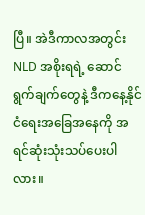ပြီ။ အဲဒီကာလအတွင်း NLD အစိုးရရဲ့ ဆောင်ရွက်ချက်တွေနဲ့ ဒီကနေ့နိုင်ငံရေးအခြေအနေကို အရင်ဆုံးသုံးသပ်ပေးပါလား။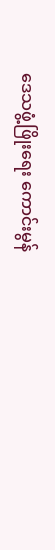ဒေသဖွံ့ဖြိုးရေး ကောင်းမွန်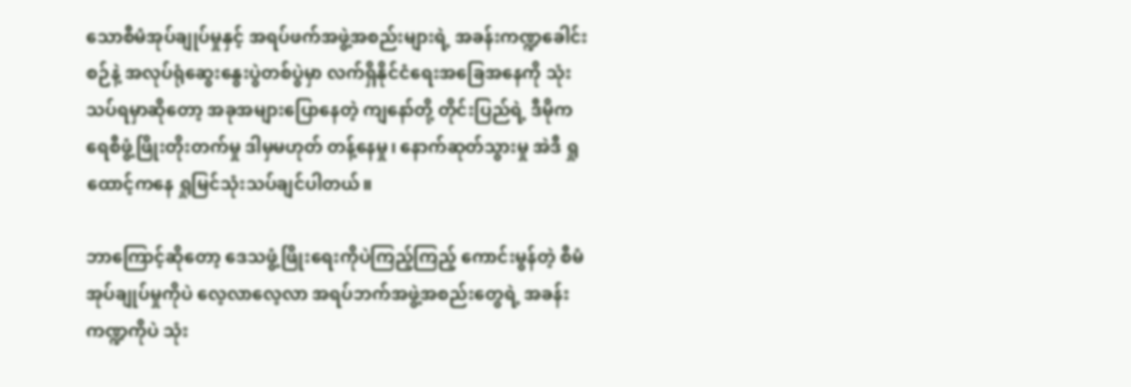သောစီမံအုပ်ချုပ်မှုနှင့် အရပ်ဖက်အဖွဲ့အစည်းများရဲ့ အခန်းကဏ္ဍခေါင်းစဉ်နဲ့ အလုပ်ရုံဆွေးနွေးပွဲတစ်ပွဲမှာ လက်ရှိနိုင်ငံရေးအခြေအနေကို သုံးသပ်ရမှာဆိုတော့ အခုအများပြောနေတဲ့ ကျနော်တို့ တိုင်းပြည်ရဲ့ ဒီမိုကရေစီဖွံ့ဖြိုးတိုးတက်မှု ဒါမှမဟုတ် တန့်နေမှု၊ နောက်ဆုတ်သွားမှု အဲဒီ ရှုထောင့်ကနေ ရှုမြင်သုံးသပ်ချင်ပါတယ်။

ဘာကြောင့်ဆိုတော့ ဒေသဖွံ့ဖြိုးရေးကိုပဲကြည့်ကြည့် ကောင်းမွန်တဲ့ စီမံအုပ်ချုပ်မှုကိုပဲ လေ့လာလေ့လာ အရပ်ဘက်အဖွဲ့အစည်းတွေရဲ့ အခန်းကဏ္ဍကိုပဲ သုံး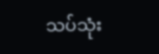သပ်သုံး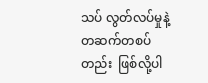သပ် လွတ်လပ်မှုနဲ့ တဆက်တစပ်တည်း  ဖြစ်လို့ပါ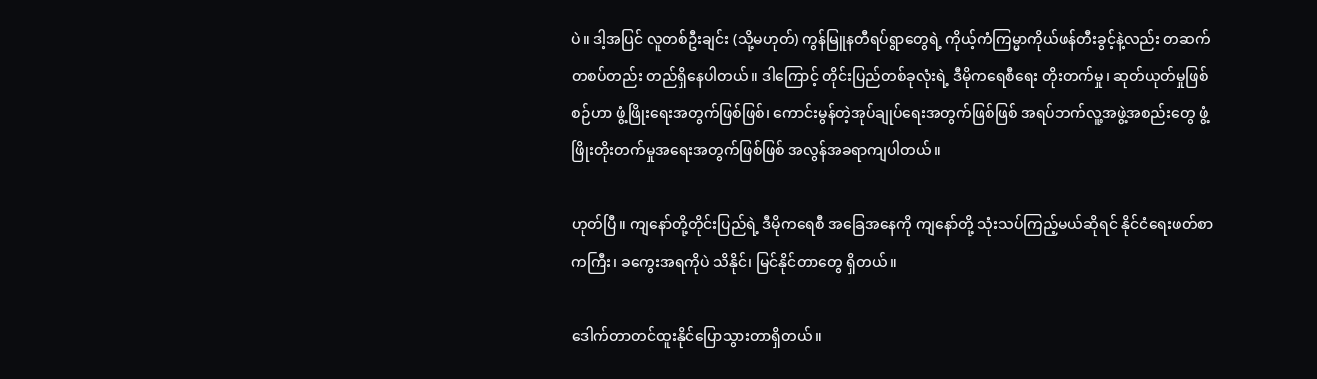ပဲ။ ဒါ့အပြင် လူတစ်ဦးချင်း (သို့မဟုတ်) ကွန်မြူနတီရပ်ရွာတွေရဲ့ ကိုယ့်ကံကြမ္မာကိုယ်ဖန်တီးခွင့်နဲ့လည်း တဆက်တစပ်တည်း တည်ရှိနေပါတယ်။ ဒါကြောင့် တိုင်းပြည်တစ်ခုလုံးရဲ့ ဒီမိုကရေစီရေး တိုးတက်မှု၊ ဆုတ်ယုတ်မှုဖြစ်စဉ်ဟာ ဖွံ့ဖြိုးရေးအတွက်ဖြစ်ဖြစ်၊ ကောင်းမွန်တဲ့အုပ်ချုပ်ရေးအတွက်ဖြစ်ဖြစ် အရပ်ဘက်လူ့အဖွဲ့အစည်းတွေ ဖွံ့ဖြိုးတိုးတက်မှုအရေးအတွက်ဖြစ်ဖြစ် အလွန်အခရာကျပါတယ်။

ဟုတ်ပြီ။ ကျနော်တို့တိုင်းပြည်ရဲ့ ဒီမိုကရေစီ အခြေအနေကို ကျနော်တို့ သုံးသပ်ကြည့်မယ်ဆိုရင် နိုင်ငံရေးဖတ်စာ ကကြီး၊ ခကွေးအရကိုပဲ သိနိုင်၊ မြင်နိုင်တာတွေ ရှိတယ်။

ဒေါက်တာတင်ထူးနိုင်ပြောသွားတာရှိတယ်။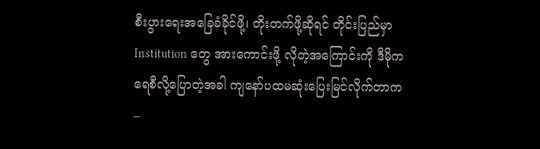စီးပွားရေးအခြေခံခိုင်ဖို့၊ တိုးတက်ဖို့ဆိုရင် တိုင်းပြည်မှာ Institution တွေ အားကောင်းဖို့ လိုတဲ့အကြောင်းကို ဒီမိုကရေစီလို့ပြောတဲ့အခါ ကျနော်ပထမဆုံးပြေးမြင်လိုက်တာက –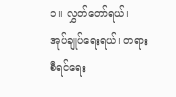၁။ လွှတ်တော်ရယ်၊ အုပ်ချုပ်ရေးရယ်၊ တရားစီရင်ရေး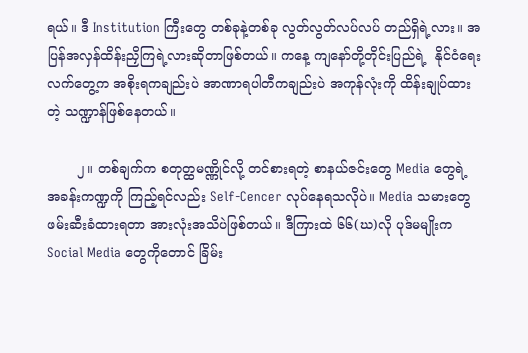ရယ်။ ဒီ Institution ကြီးတွေ တစ်ခုနဲ့တစ်ခု လွတ်လွတ်လပ်လပ် တည်ရှိရဲ့လား။ အပြန်အလှန်ထိန်းညှိကြရဲ့လားဆိုတာဖြစ်တယ်။ ကနေ့ ကျနော်တို့တိုင်းပြည်ရဲ့  နိုင်ငံရေးလက်တွေ့က အစိုးရကချည်းပဲ အာဏာရပါတီကချည်းပဲ အကုန်လုံးကို ထိန်းချုပ်ထားတဲ့ သဏ္ဍာန်ဖြစ်နေတယ်။

       ၂။ တစ်ချက်က စတုတ္ထမဏ္ဏိုင်လို့ တင်စားရတဲ့ စာနယ်ဇင်းတွေ Media တွေရဲ့ အခန်းကဏ္ဍကို ကြည့်ရင်လည်း Self-Cencer လုပ်နေရသလိုပဲ။ Media သမားတွေ ဖမ်းဆီးခံထားရတာ အားလုံးအသိပဲဖြစ်တယ်။ ဒီကြားထဲ ၆၆(ဃ)လို ပုဒ်မမျိုးက  Social Media တွေကိုတောင် ခြိမ်း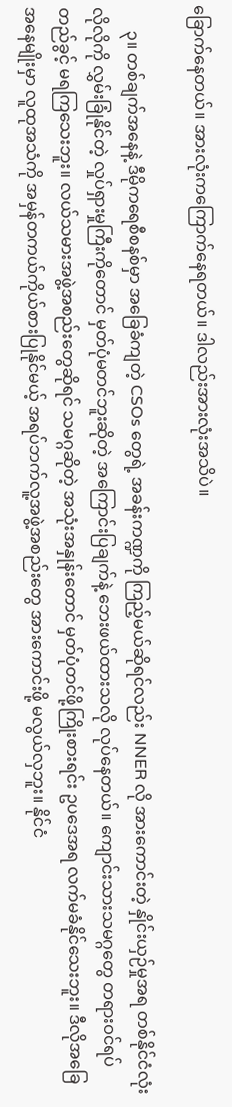ခြောက်နေတယ်။ အားလုံးကကြောက်နေရတယ်။ ဒါလည်းအားလုံးအသိပဲ။

      ၃။ တစ်ချက်အနေနဲ့ ဒီမိုကရေစီစနစ်မှာ အခြေခံကျတဲ့ CSOs တွေရဲ့ အခန်းကဏ္ဍကို ကြည့်မယ်ဆိုရင်လည်း NNER လို အားကောင်းတဲ့ နှိုင်းယှဉ်မှုအရ တစ်နိုင်ငံလုံးလိုလိုကို လွှမ်းခြုံနိုင်တဲ့ လှုပ်ရှားမှုကြီးကိုတောင် မှတ်ပုံမတင်ဘူးဆိုတဲ့ အကြောင်းပြချက်နဲ့ ဘေးဖယ်ထားသလို လုပ်နေတယ်။ ကျောင်းသားသမဂ္ဂတွေ တရားဝင်ရပ်တည်ခွင့် မရကြသေးဘူး။ လယ်သမားအဖွဲ့အစည်းတွေဆိုရင် သမဂ္ဂဆိုတဲ့ အသုံးအနှုန်းတောင် မှတ်ပုံတင်ဖို့ကြိုးစားရင်း ဥပဒေအရ လက်မခံနိုင်သေးဘူး။ ဒီလိုအခြေအနေမျိုးမှာ လူထုအသံကို အမှန်တကယ်ကိုယ်စားပြုနိုင်မယ့် အရပ်ဘက်လူ့အဖွဲ့အစည်းတွေ အားကောင်းဖို့ မလွယ်လှဘူး။ နိုင်ငံ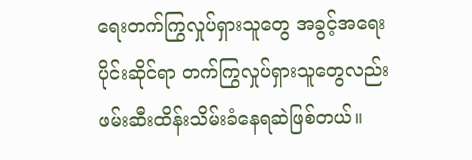ရေးတက်ကြွလှုပ်ရှားသူတွေ အခွင့်အရေးပိုင်းဆိုင်ရာ တက်ကြွလှုပ်ရှားသူတွေလည်း ဖမ်းဆီးထိန်းသိမ်းခံနေရဆဲဖြစ်တယ်။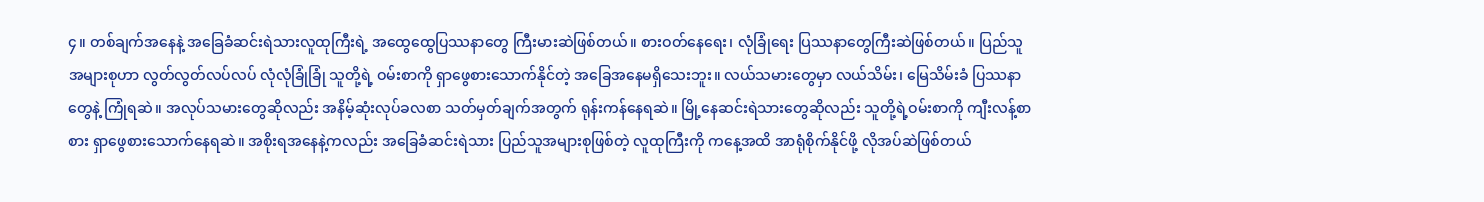၄။ တစ်ချက်အနေနဲ့ အခြေခံဆင်းရဲသားလူထုကြီးရဲ့ အထွေထွေပြဿနာတွေ ကြီးမားဆဲဖြစ်တယ်။ စားဝတ်နေရေး၊ လုံခြုံရေး ပြဿနာတွေကြီးဆဲဖြစ်တယ်။ ပြည်သူအများစုဟာ လွတ်လွတ်လပ်လပ် လုံလုံခြုံခြုံ သူတို့ရဲ့ ဝမ်းစာကို ရှာဖွေစားသောက်နိုင်တဲ့ အခြေအနေမရှိသေးဘူး။ လယ်သမားတွေမှာ လယ်သိမ်း၊ မြေသိမ်းခံ ပြဿနာတွေနဲ့ ကြုံရဆဲ။ အလုပ်သမားတွေဆိုလည်း အနိမ့်ဆုံးလုပ်ခလစာ သတ်မှတ်ချက်အတွက် ရုန်းကန်နေရဆဲ။ မြို့နေဆင်းရဲသားတွေဆိုလည်း သူတို့ရဲ့ဝမ်းစာကို ကျီးလန့်စာစား ရှာဖွေစားသောက်နေရဆဲ။ အစိုးရအနေနဲ့ကလည်း အခြေခံဆင်းရဲသား ပြည်သူအများစုဖြစ်တဲ့ လူထုကြီးကို ကနေ့အထိ အာရုံစိုက်နိုင်ဖို့ လိုအပ်ဆဲဖြစ်တယ်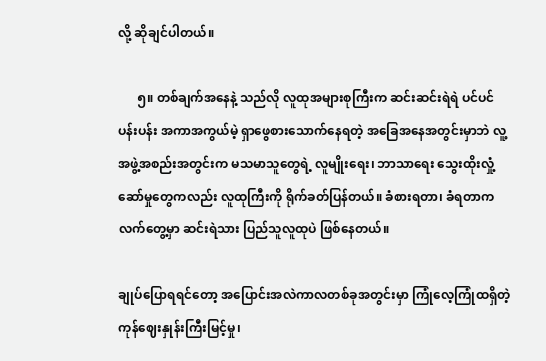လို့ ဆိုချင်ပါတယ်။

      ၅။ တစ်ချက်အနေနဲ့ သည်လို လူထုအများစုကြီးက ဆင်းဆင်းရဲရဲ ပင်ပင်ပန်းပန်း အကာအကွယ်မဲ့ ရှာဖွေစားသောက်နေရတဲ့ အခြေအနေအတွင်းမှာဘဲ လူ့အဖွဲ့အစည်းအတွင်းက မသမာသူတွေရဲ့ လူမျိုးရေး၊ ဘာသာရေး သွေးထိုးလှုံ့ဆော်မှုတွေကလည်း လူထုကြီးကို ရိုက်ခတ်ပြန်တယ်။ ခံစားရတာ၊ ခံရတာက လက်တွေ့မှာ ဆင်းရဲသား ပြည်သူလူထုပဲ ဖြစ်နေတယ်။

ချုပ်ပြောရရင်တော့ အပြောင်းအလဲကာလတစ်ခုအတွင်းမှာ ကြုံလေ့ကြုံထရှိတဲ့ ကုန်ဈေးနှုန်းကြီးမြင့်မှု၊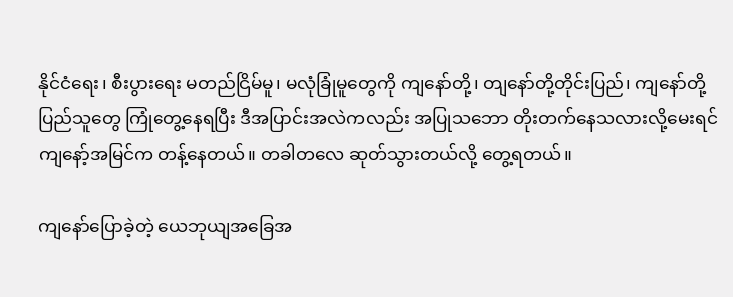နိုင်ငံရေး၊ စီးပွားရေး မတည်ငြိမ်မူ၊ မလုံခြုံမူတွေကို ကျနော်တို့၊ တျနော်တို့တိုင်းပြည်၊ ကျနော်တို့ပြည်သူတွေ ကြုံတွေ့နေရပြီး ဒီအပြာင်းအလဲကလည်း အပြုသဘော တိုးတက်နေသလားလို့မေးရင် ကျနော့်အမြင်က တန့်နေတယ်။ တခါတလေ ဆုတ်သွားတယ်လို့ တွေ့ရတယ်။

ကျနော်ပြောခဲ့တဲ့ ယေဘုယျအခြေအ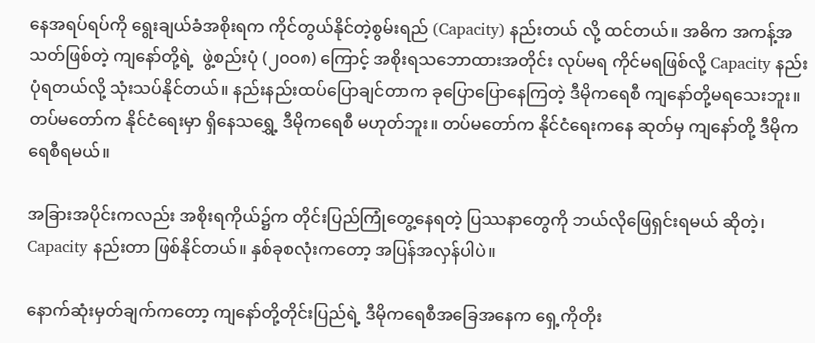နေအရပ်ရပ်ကို ရွေးချယ်ခံအစိုးရက ကိုင်တွယ်နိုင်တဲ့စွမ်းရည် (Capacity) နည်းတယ် လို့ ထင်တယ်။ အဓိက အကန့်အသတ်ဖြစ်တဲ့ ကျနော်တို့ရဲ့  ဖွဲ့စည်းပုံ (၂၀ဝ၈) ကြောင့် အစိုးရသဘောထားအတိုင်း လုပ်မရ ကိုင်မရဖြစ်လို့ Capacity နည်းပုံရတယ်လို့ သုံးသပ်နိုင်တယ်။ နည်းနည်းထပ်ပြောချင်တာက ခုပြောပြောနေကြတဲ့ ဒီမိုကရေစီ ကျနော်တို့မရသေးဘူး။ တပ်မတော်က နိုင်ငံရေးမှာ ရှိနေသရွှေ့ ဒီမိုကရေစီ မဟုတ်ဘူး။ တပ်မတော်က နိုင်ငံရေးကနေ ဆုတ်မှ ကျနော်တို့ ဒီမိုကရေစီရမယ်။

အခြားအပိုင်းကလည်း အစိုးရကိုယ်၌က တိုင်းပြည်ကြုံတွေ့နေရတဲ့ ပြဿနာတွေကို ဘယ်လိုဖြေရှင်းရမယ် ဆိုတဲ့၊ Capacity နည်းတာ ဖြစ်နိုင်တယ်။ နှစ်ခုစလုံးကတော့ အပြန်အလှန်ပါပဲ။

နောက်ဆုံးမှတ်ချက်ကတော့ ကျနော်တို့တိုင်းပြည်ရဲ့ ဒီမိုကရေစီအခြေအနေက ရှေ့ကိုတိုး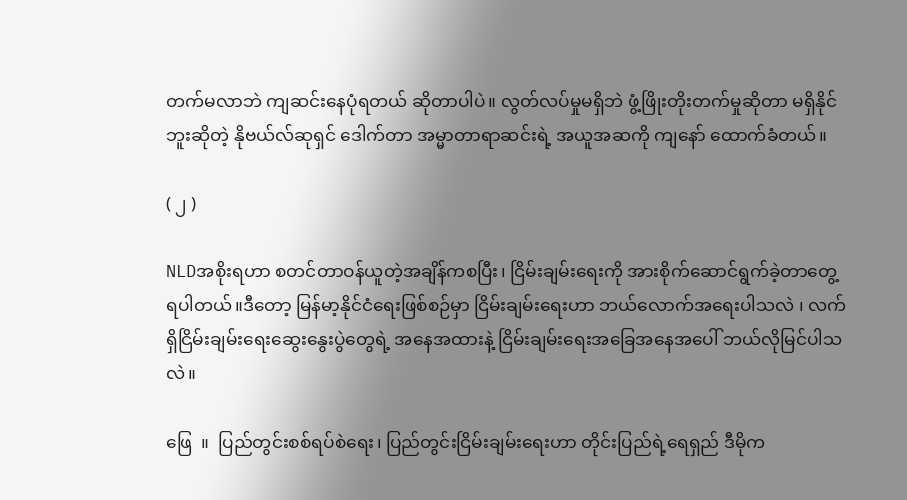တက်မလာဘဲ ကျဆင်းနေပုံရတယ် ဆိုတာပါပဲ။ လွတ်လပ်မှုမရှိဘဲ ဖွံ့ဖြိုးတိုးတက်မှုဆိုတာ မရှိနိုင်ဘူးဆိုတဲ့ နိုဗယ်လ်ဆုရှင် ဒေါက်တာ အမ္မာတာရာဆင်းရဲ့ အယူအဆကို ကျနော် ထောက်ခံတယ်။

( ၂ )

NLDအစိုးရဟာ စတင်တာဝန်ယူတဲ့အချိန်ကစပြီး၊ ငြိမ်းချမ်းရေးကို အားစိုက်ဆောင်ရွက်ခဲ့တာတွေ့ရပါတယ်။ဒီတော့ မြန်မာ့နိုင်ငံရေးဖြစ်စဉ်မှာ ငြိမ်းချမ်းရေးဟာ ဘယ်လောက်အရေးပါသလဲ ၊ လက်ရှိငြိမ်းချမ်းရေးဆွေးနွေးပွဲတွေရဲ့ အနေအထားနဲ့ ငြိမ်းချမ်းရေးအခြေအနေအပေါ် ဘယ်လိုမြင်ပါသလဲ။

ဖြေ  ။  ပြည်တွင်းစစ်ရပ်စဲရေး၊ ပြည်တွင်းငြိမ်းချမ်းရေးဟာ တိုင်းပြည်ရဲ့ရေရှည် ဒီမိုက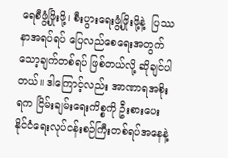ရေစီဖွံ့ဖြိုးဖို့၊ စီးပွားရေးဖွံ့ဖြိုးဖို့နဲ့  ပြဿနာအရပ်ရပ် ပြေလည်စေရေးအတွက် သော့ချက်တစ်ရပ် ဖြစ်တယ်လို့ ဆိုချင်ပါတယ်။ ဒါကြောင့်လည်း အာဏာရအစိုးရက ငြိမ်းချမ်းရေးကိစ္စကို ဦးစားပေးနိုင်ငံရေးလုပ်ငန်းစဉ်ကြီးတစ်ရပ်အနေနဲ့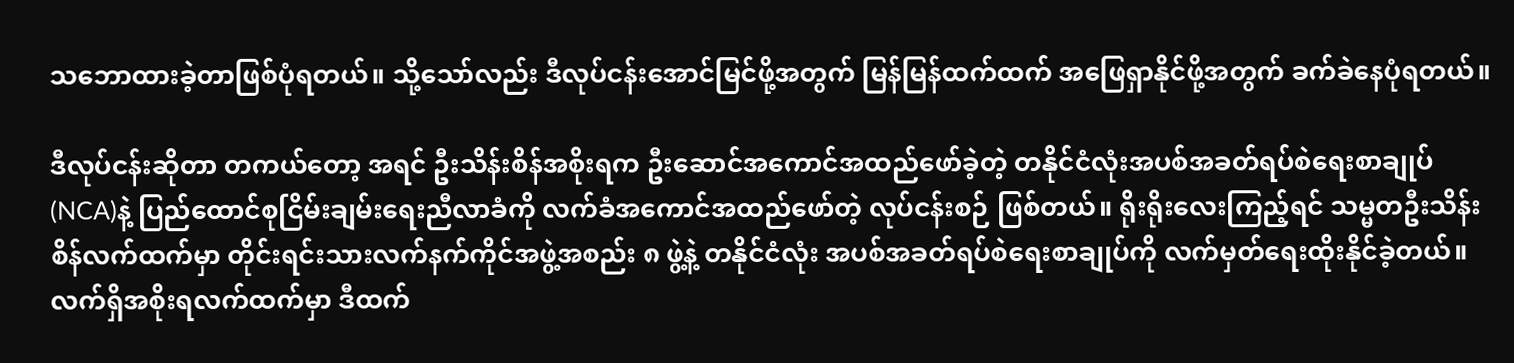သဘောထားခဲ့တာဖြစ်ပုံရတယ်။ သို့သော်လည်း ဒီလုပ်ငန်းအောင်မြင်ဖို့အတွက် မြန်မြန်ထက်ထက် အဖြေရှာနိုင်ဖို့အတွက် ခက်ခဲနေပုံရတယ်။

ဒီလုပ်ငန်းဆိုတာ တကယ်တော့ အရင် ဦးသိန်းစိန်အစိုးရက ဦးဆောင်အကောင်အထည်ဖော်ခဲ့တဲ့ တနိုင်ငံလုံးအပစ်အခတ်ရပ်စဲရေးစာချုပ် (NCA)နဲ့ ပြည်ထောင်စုငြိမ်းချမ်းရေးညီလာခံကို လက်ခံအကောင်အထည်ဖော်တဲ့ လုပ်ငန်းစဉ် ဖြစ်တယ်။ ရိုးရိုးလေးကြည့်ရင် သမ္မတဦးသိန်းစိန်လက်ထက်မှာ တိုင်းရင်းသားလက်နက်ကိုင်အဖွဲ့အစည်း ၈ ဖွဲ့နဲ့ တနိုင်ငံလုံး အပစ်အခတ်ရပ်စဲရေးစာချုပ်ကို လက်မှတ်ရေးထိုးနိုင်ခဲ့တယ်။ လက်ရှိအစိုးရလက်ထက်မှာ ဒီထက်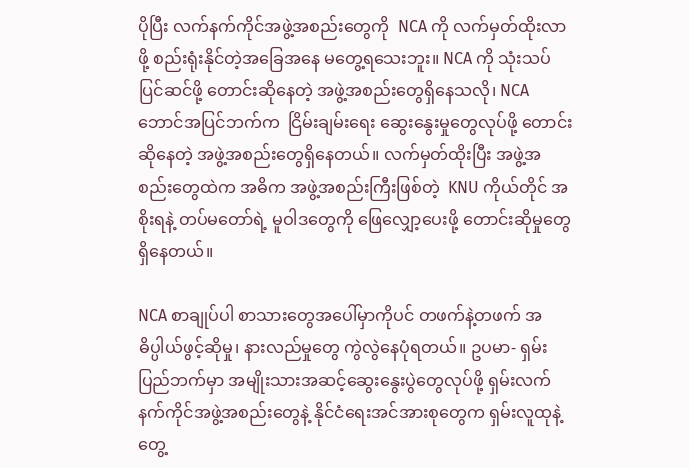ပိုပြီး လက်နက်ကိုင်အဖွဲ့အစည်းတွေကို  NCA ကို လက်မှတ်ထိုးလာဖို့ စည်းရုံးနိုင်တဲ့အခြေအနေ မတွေ့ရသေးဘူး။ NCA ကို သုံးသပ်ပြင်ဆင်ဖို့ တောင်းဆိုနေတဲ့ အဖွဲ့အစည်းတွေရှိနေသလို၊ NCA ဘောင်အပြင်ဘက်က  ငြိမ်းချမ်းရေး ဆွေးနွေးမှုတွေလုပ်ဖို့ တောင်းဆိုနေတဲ့ အဖွဲ့အစည်းတွေရှိနေတယ်။ လက်မှတ်ထိုးပြီး အဖွဲ့အစည်းတွေထဲက အဓိက အဖွဲ့အစည်းကြီးဖြစ်တဲ့  KNU ကိုယ်တိုင် အစိုးရနဲ့ တပ်မတော်ရဲ့ မူဝါဒတွေကို ဖြေလျှော့ပေးဖို့ တောင်းဆိုမှုတွေ ရှိနေတယ်။

NCA စာချုပ်ပါ စာသားတွေအပေါ်မှာကိုပင် တဖက်နဲ့တဖက် အဓိပ္ပါယ်ဖွင့်ဆိုမှု၊ နားလည်မှုတွေ ကွဲလွဲနေပုံရတယ်။ ဥပမာ- ရှမ်းပြည်ဘက်မှာ အမျိုးသားအဆင့်ဆွေးနွေးပွဲတွေလုပ်ဖို့ ရှမ်းလက်နက်ကိုင်အဖွဲ့အစည်းတွေနဲ့ နိုင်ငံရေးအင်အားစုတွေက ရှမ်းလူထုနဲ့ တွေ့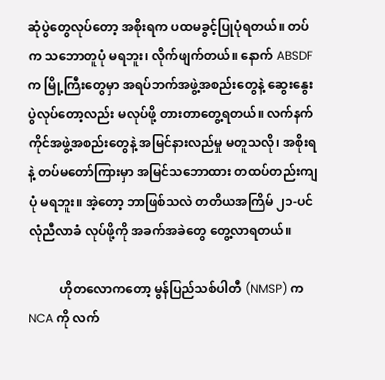ဆုံပွဲတွေလုပ်တော့ အစိုးရက ပထမခွင့်ပြုပုံရတယ်။ တပ်က သဘောတူပုံ မရဘူး၊ လိုက်ဖျက်တယ်။ နောက် ABSDF က မြို့ကြီးတွေမှာ အရပ်ဘက်အဖွဲ့အစည်းတွေနဲ့ ဆွေးနွေးပွဲလုပ်တော့လည်း မလုပ်ဖို့ တားတာတွေ့ရတယ်။ လက်နက်ကိုင်အဖွဲ့အစည်းတွေနဲ့ အမြင်နားလည်မှု မတူသလို၊ အစိုးရနဲ့ တပ်မတော်ကြားမှာ အမြင်သဘောထား တထပ်တည်းကျပုံ မရဘူး။ အဲ့တော့ ဘာဖြစ်သလဲ တတိယအကြိမ် ၂၁-ပင်လုံညီလာခံ လုပ်ဖို့ကို အခက်အခဲတွေ တွေ့လာရတယ်။

          ဟိုတလောကတော့ မွန်ပြည်သစ်ပါတီ (NMSP) က NCA ကို လက်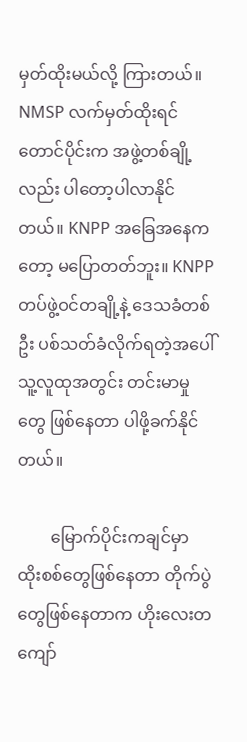မှတ်ထိုးမယ်လို့ ကြားတယ်။ NMSP လက်မှတ်ထိုးရင် တောင်ပိုင်းက အဖွဲ့တစ်ချို့လည်း ပါတော့ပါလာနိုင်တယ်။ KNPP အခြေအနေကတော့ မပြောတတ်ဘူး။ KNPP တပ်ဖွဲ့ဝင်တချို့နဲ့ ဒေသခံတစ်ဦး ပစ်သတ်ခံလိုက်ရတဲ့အပေါ်  သူ့လူထုအတွင်း တင်းမာမှုတွေ ဖြစ်နေတာ ပါဖို့ခက်နိုင်တယ်။

        မြောက်ပိုင်းကချင်မှာ ထိုးစစ်တွေဖြစ်နေတာ တိုက်ပွဲတွေဖြစ်နေတာက ဟိုးလေးတကျော်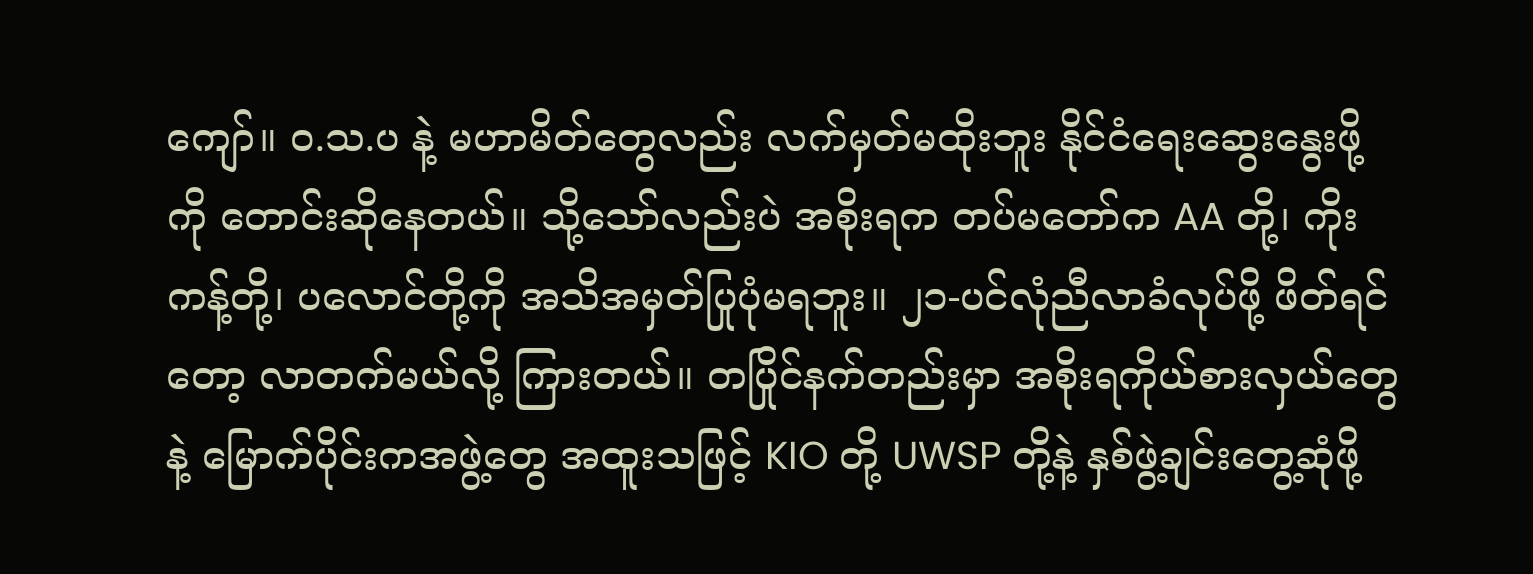ကျော်။ ဝ.သ.ပ နဲ့ မဟာမိတ်တွေလည်း လက်မှတ်မထိုးဘူး နိုင်ငံရေးဆွေးနွေးဖို့ကို တောင်းဆိုနေတယ်။ သို့သော်လည်းပဲ အစိုးရက တပ်မတော်က AA တို့၊ ကိုးကန့်တို့၊ ပလောင်တို့ကို အသိအမှတ်ပြုပုံမရဘူး။ ၂၁-ပင်လုံညီလာခံလုပ်ဖို့ ဖိတ်ရင်တော့ လာတက်မယ်လို့ ကြားတယ်။ တပြိုင်နက်တည်းမှာ အစိုးရကိုယ်စားလှယ်တွေနဲ့ မြောက်ပိုင်းကအဖွဲ့တွေ အထူးသဖြင့် KIO တို့ UWSP တို့နဲ့ နှစ်ဖွဲ့ချင်းတွေ့ဆုံဖို့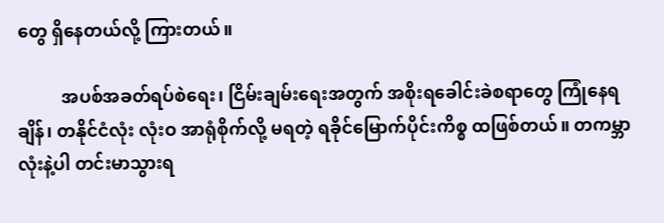တွေ ရှိနေတယ်လို့ ကြားတယ်။

          အပစ်အခတ်ရပ်စဲရေး၊ ငြိမ်းချမ်းရေးအတွက် အစိုးရခေါင်းခဲစရာတွေ ကြုံနေရချိန်၊ တနိုင်ငံလုံး လုံးဝ အာရုံစိုက်လို့ မရတဲ့ ရခိုင်မြောက်ပိုင်းကိစ္စ ထဖြစ်တယ်။ တကမ္ဘာလုံးနဲ့ပါ တင်းမာသွားရ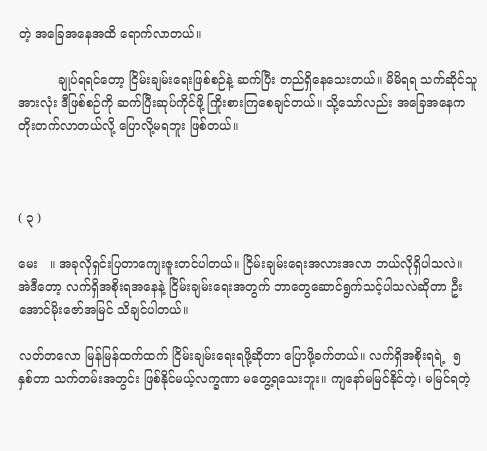တဲ့ အခြေအနေအထိ ရောက်လာတယ်။

          ချုပ်ရရင်တော့ ငြိမ်းချမ်းရေးဖြစ်စဉ်နဲ့ ဆက်ပြီး တည်ရှိနေသေးတယ်။ မိမိရရ သက်ဆိုင်သူအားလုံး ဒီဖြစ်စဉ်ကို ဆက်ပြီးဆုပ်ကိုင်ဖို့ ကြိုးစားကြစေချင်တယ်။ သို့သော်လည်း အခြေအနေက တိုးတက်လာတယ်လို့ ပြောလို့မရဘူး ဖြစ်တယ်။



( ၃ )

မေး   ။ အခုလိုရှင်းပြတာကျေးဇူးတင်ပါတယ်။ ငြိမ်းချမ်းရေးအလားအလာ ဘယ်လိုရှိပါသလဲ။ အဲဒီတော့ လက်ရှိအစိုးရအနေနဲ့ ငြိမ်းချမ်းရေးအတွက် ဘာတွေဆောင်ရွက်သင့်ပါသလဲဆိုတာ ဦးအောင်မိုးဇော်အမြင် သိချင်ပါတယ်။

လတ်တလော မြန်မြန်ထက်ထက် ငြိမ်းချမ်းရေးရဖို့ဆိုတာ ပြောဖို့ခက်တယ်။ လက်ရှိအစိုးရရဲ့  ၅ နှစ်တာ သက်တမ်းအတွင်း ဖြစ်နိုင်မယ့်လက္ခဏာ မတွေ့ရသေးဘူး။ ကျနော်မမြင်နိုင်တဲ့၊ မမြင်ရတဲ့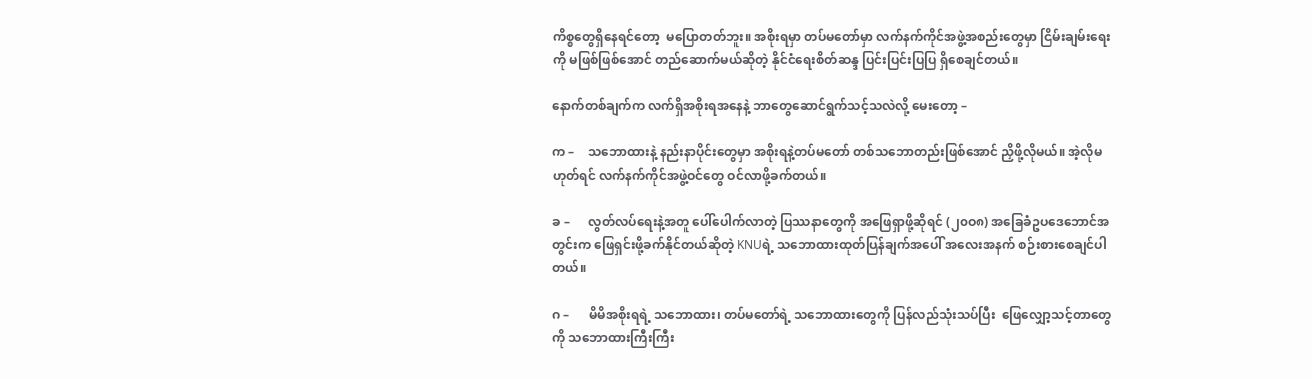ကိစ္စတွေရှိနေရင်တော့  မပြောတတ်ဘူး။ အစိုးရမှာ တပ်မတော်မှာ လက်နက်ကိုင်အဖွဲ့အစည်းတွေမှာ ငြိမ်းချမ်းရေးကို မဖြစ်ဖြစ်အောင် တည်ဆောက်မယ်ဆိုတဲ့ နိုင်ငံရေးစိတ်ဆန္ဒ ပြင်းပြင်းပြပြ ရှိစေချင်တယ်။

နောက်တစ်ချက်က လက်ရှိအစိုးရအနေနဲ့ ဘာတွေဆောင်ရွက်သင့်သလဲလို့ မေးတော့ –

က –    သဘောထားနဲ့ နည်းနာပိုင်းတွေမှာ အစိုးရနဲ့တပ်မတော် တစ်သဘောတည်းဖြစ်အောင် ညှိဖို့လိုမယ်။ အဲ့လိုမဟုတ်ရင် လက်နက်ကိုင်အဖွဲ့ဝင်တွေ ဝင်လာဖို့ခက်တယ်။

ခ –      လွတ်လပ်ရေးနဲ့အတူ ပေါ်ပေါက်လာတဲ့ ပြဿနာတွေကို အဖြေရှာဖို့ဆိုရင် (၂၀ဝ၈) အခြေခံဥပဒေဘောင်အတွင်းက ဖြေရှင်းဖို့ခက်နိုင်တယ်ဆိုတဲ့ KNUရဲ့ သဘောထားထုတ်ပြန်ချက်အပေါ် အလေးအနက် စဉ်းစားစေချင်ပါတယ်။

ဂ –      မိမိအစိုးရရဲ့ သဘောထား၊ တပ်မတော်ရဲ့ သဘောထားတွေကို ပြန်လည်သုံးသပ်ပြီး  ဖြေလျှော့သင့်တာတွေကို သဘောထားကြီးကြီး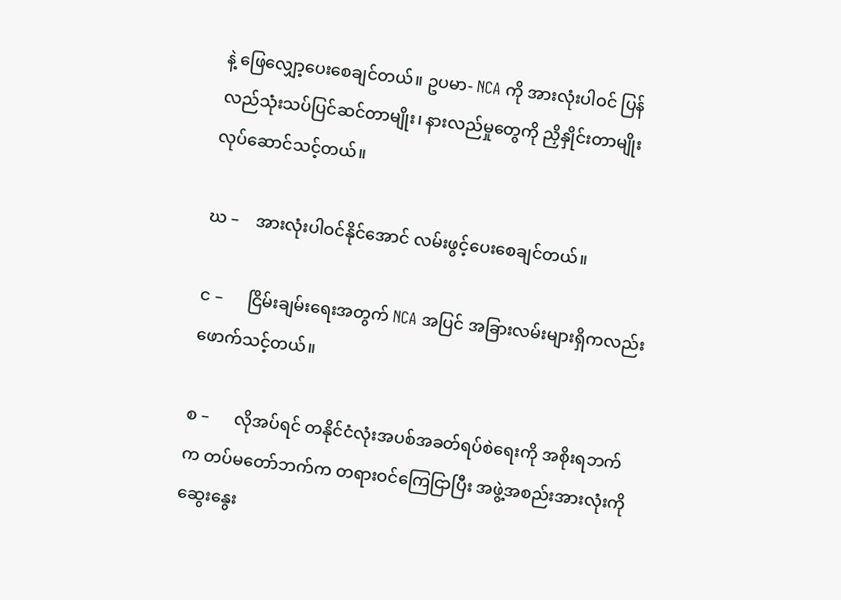နဲ့ ဖြေလျှော့ပေးစေချင်တယ်။ ဥပမာ- NCA ကို အားလုံးပါဝင် ပြန်လည်သုံးသပ်ပြင်ဆင်တာမျိုး၊ နားလည်မှုတွေကို ညှိနှိုင်းတာမျိုး လုပ်ဆောင်သင့်တယ်။

ဃ –    အားလုံးပါဝင်နိုင်အောင် လမ်းဖွင့်ပေးစေချင်တယ်။

င –      ငြိမ်းချမ်းရေးအတွက် NCA အပြင် အခြားလမ်းများရှိကလည်း ဖောက်သင့်တယ်။

စ –      လိုအပ်ရင် တနိုင်ငံလုံးအပစ်အခတ်ရပ်စဲရေးကို အစိုးရဘက်က တပ်မတော်ဘက်က တရားဝင်ကြေငြာပြီး အဖွဲ့အစည်းအားလုံးကို ဆွေးနွေး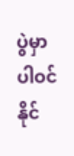ပွဲမှာ ပါဝင်နိုင်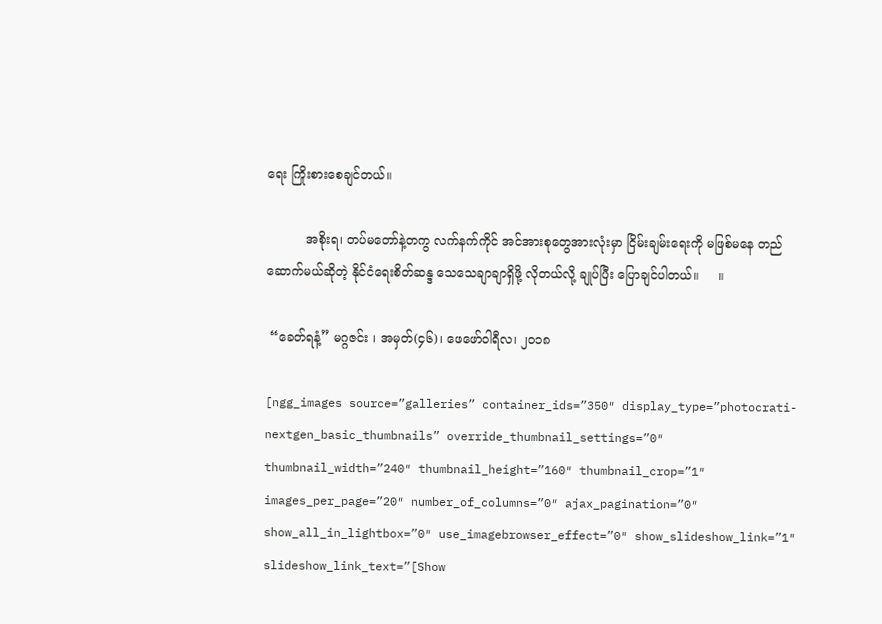ရေး ကြိုးစားစေချင်တယ်။

          အစိုးရ၊ တပ်မတော်နဲ့တကွ လက်နက်ကိုင် အင်အားစုတွေအားလုံးမှာ ငြိမ်းချမ်းရေးကို မဖြစ်မနေ တည်ဆောက်မယ်ဆိုတဲ့ နိုင်ငံရေးစိတ်ဆန္ဒ သေသေချာချာရှိဖို့ လိုတယ်လို့ ချုပ်ပြီး ပြောချင်ပါတယ်။     ။

 “ခေတ်ရနံ့” မဂ္ဂဇင်း ၊ အမှတ်(၄၆)၊ ဖေဖော်ဝါရီလ၊ ၂၀၁၈

[ngg_images source=”galleries” container_ids=”350″ display_type=”photocrati-nextgen_basic_thumbnails” override_thumbnail_settings=”0″ thumbnail_width=”240″ thumbnail_height=”160″ thumbnail_crop=”1″ images_per_page=”20″ number_of_columns=”0″ ajax_pagination=”0″ show_all_in_lightbox=”0″ use_imagebrowser_effect=”0″ show_slideshow_link=”1″ slideshow_link_text=”[Show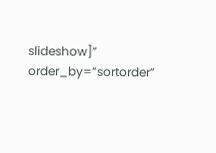slideshow]” order_by=”sortorder”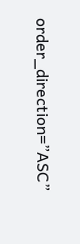order_direction=”ASC”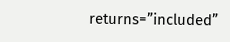returns=”included”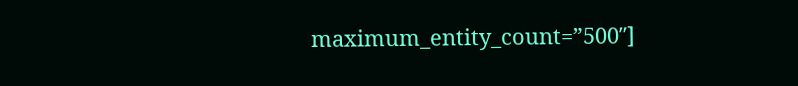maximum_entity_count=”500″]